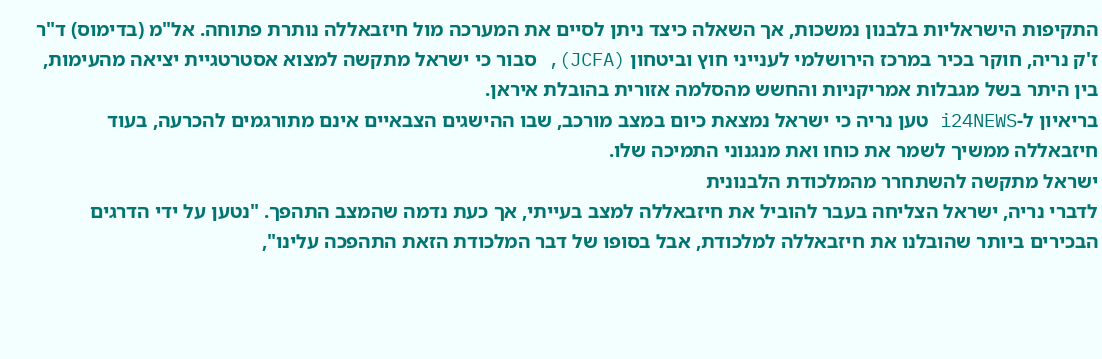התקיפות הישראליות בלבנון נמשכות, אך השאלה כיצד ניתן לסיים את המערכה מול חיזבאללה נותרת פתוחה. אל"מ (בדימוס) ד"ר ז'ק נריה, חוקר בכיר במרכז הירושלמי לענייני חוץ וביטחון (JCFA), סבור כי ישראל מתקשה למצוא אסטרטגיית יציאה מהעימות, בין היתר בשל מגבלות אמריקניות והחשש מהסלמה אזורית בהובלת איראן.
בריאיון ל-i24NEWS טען נריה כי ישראל נמצאת כיום במצב מורכב, שבו ההישגים הצבאיים אינם מתורגמים להכרעה, בעוד חיזבאללה ממשיך לשמר את כוחו ואת מנגנוני התמיכה שלו.
ישראל מתקשה להשתחרר מהמלכודת הלבנונית
לדברי נריה, ישראל הצליחה בעבר להוביל את חיזבאללה למצב בעייתי, אך כעת נדמה שהמצב התהפך. "נטען על ידי הדרגים הבכירים ביותר שהובלנו את חיזבאללה למלכודת, אבל בסופו של דבר המלכודת הזאת התהפכה עלינו",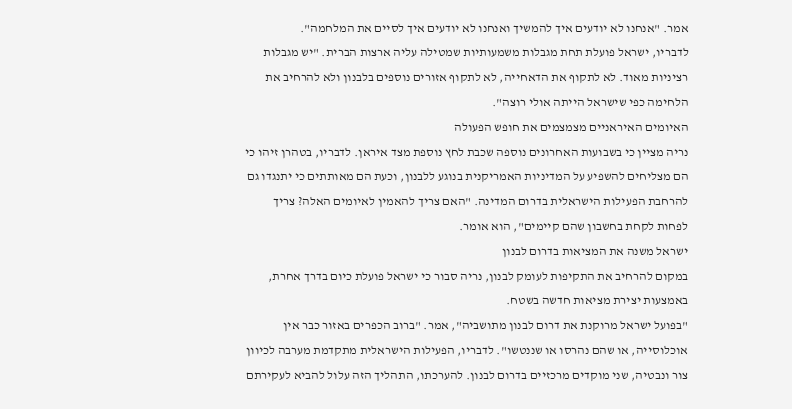אמר. "אנחנו לא יודעים איך להמשיך ואנחנו לא יודעים איך לסיים את המלחמה".
לדבריו, ישראל פועלת תחת מגבלות משמעותיות שמטילה עליה ארצות הברית. "יש מגבלות רציניות מאוד. לא לתקוף את הדאחייה, לא לתקוף אזורים נוספים בלבנון ולא להרחיב את הלחימה כפי שישראל הייתה אולי רוצה".
האיומים האיראניים מצמצמים את חופש הפעולה
נריה מציין כי בשבועות האחרונים נוספה שכבת לחץ נוספת מצד איראן. לדבריו, בטהרן זיהו כי הם מצליחים להשפיע על המדיניות האמריקנית בנוגע ללבנון, וכעת הם מאותתים כי יתנגדו גם להרחבת הפעילות הישראלית בדרום המדינה. "האם צריך להאמין לאיומים האלה? צריך לפחות לקחת בחשבון שהם קיימים", הוא אומר.
ישראל משנה את המציאות בדרום לבנון
במקום להרחיב את התקיפות לעומק לבנון, נריה סבור כי ישראל פועלת כיום בדרך אחרת, באמצעות יצירת מציאות חדשה בשטח.
"בפועל ישראל מרוקנת את דרום לבנון מתושביה", אמר. "ברוב הכפרים באזור כבר אין אוכלוסייה, או שהם נהרסו או שננטשו". לדבריו, הפעילות הישראלית מתקדמת מערבה לכיוון צור ונבטיה, שני מוקדים מרכזיים בדרום לבנון. להערכתו, התהליך הזה עלול להביא לעקירתם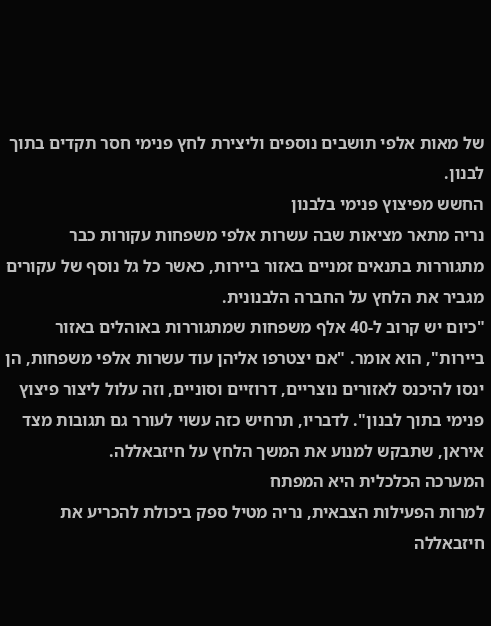של מאות אלפי תושבים נוספים וליצירת לחץ פנימי חסר תקדים בתוך לבנון.
החשש מפיצוץ פנימי בלבנון
נריה מתאר מציאות שבה עשרות אלפי משפחות עקורות כבר מתגוררות בתנאים זמניים באזור ביירות, כאשר כל גל נוסף של עקורים מגביר את הלחץ על החברה הלבנונית.
"כיום יש קרוב ל-40 אלף משפחות שמתגוררות באוהלים באזור ביירות", הוא אומר. "אם יצטרפו אליהן עוד עשרות אלפי משפחות, הן ינסו להיכנס לאזורים נוצריים, דרוזיים וסוניים, וזה עלול ליצור פיצוץ פנימי בתוך לבנון". לדבריו, תרחיש כזה עשוי לעורר גם תגובות מצד איראן, שתבקש למנוע את המשך הלחץ על חיזבאללה.
המערכה הכלכלית היא המפתח
למרות הפעילות הצבאית, נריה מטיל ספק ביכולת להכריע את חיזבאללה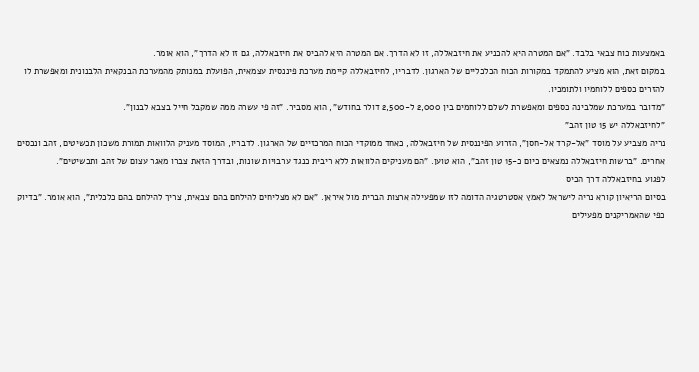באמצעות כוח צבאי בלבד. "אם המטרה היא להכניע את חיזבאללה, זו לא הדרך. אם המטרה היא להביס את חיזבאללה, גם זו לא הדרך", הוא אומר.
במקום זאת, הוא מציע להתמקד במקורות הכוח הכלכליים של הארגון. לדבריו, לחיזבאללה קיימת מערכת פיננסית עצמאית, הפועלת במנותק מהמערכת הבנקאית הלבנונית ומאפשרת לו להזרים כספים ללוחמיו ולתומכיו.
"מדובר במערכת שמלבינה כספים ומאפשרת לשלם ללוחמים בין 2,000 ל-2,500 דולר בחודש", הוא מסביר. "זה פי עשרה ממה שמקבל חייל בצבא לבנון".
"לחיזבאללה יש 15 טון זהב"
נריה מצביע על מוסד "אל-קרד אל-חסן", הזרוע הפיננסית של חיזבאללה, כאחד ממוקדי הכוח המרכזיים של הארגון. לדבריו, המוסד מעניק הלוואות תמורת משכון תכשיטים, זהב ונכסים אחרים. "ברשות חיזבאללה נמצאים כיום כ-15 טון זהב", הוא טוען. "הם מעניקים הלוואות ללא ריבית כנגד ערבויות שונות, ובדרך הזאת צברו מאגר עצום של זהב ותכשיטים".
לפגוע בחיזבאללה דרך הכיס
בסיום הריאיון קורא נריה לישראל לאמץ אסטרטגיה הדומה לזו שמפעילה ארצות הברית מול איראן. "אם לא מצליחים להילחם בהם צבאית, צריך להילחם בהם כלכלית", הוא אומר. "בדיוק כפי שהאמריקנים מפעילים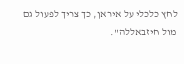לחץ כלכלי על איראן, כך צריך לפעול גם מול חיזבאללה".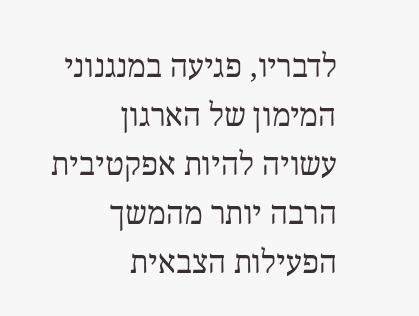לדבריו, פגיעה במנגנוני המימון של הארגון עשויה להיות אפקטיבית הרבה יותר מהמשך הפעילות הצבאית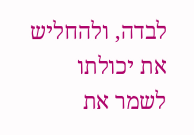לבדה, ולהחליש את יכולתו לשמר את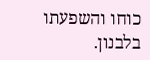כוחו והשפעתו בלבנון.